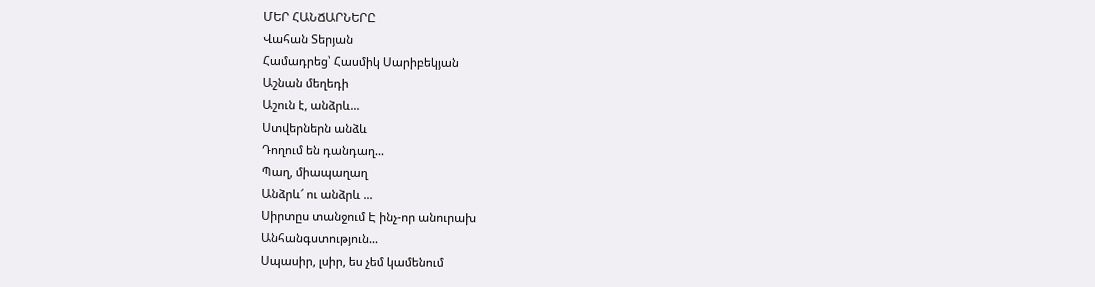ՄԵՐ ՀԱՆՃԱՐՆԵՐԸ
Վահան Տերյան
Համադրեց՝ Հասմիկ Սարիբեկյան
Աշնան մեղեդի
Աշուն է, անձրև...
Ստվերներն անձև
Դողում են դանդաղ...
Պաղ, միապաղաղ
Անձրև՜ ու անձրև ...
Սիրտըս տանջում Է ինչ-որ անուրախ
Անհանգստություն...
Սպասիր, լսիր, ես չեմ կամենում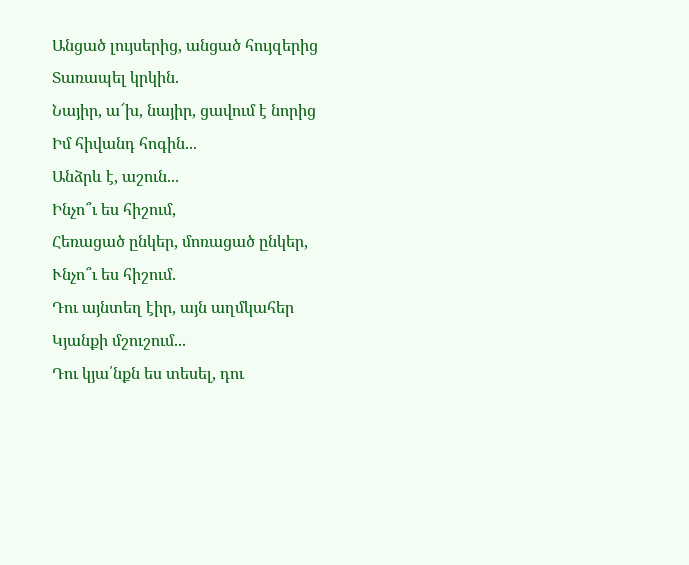Անցած լույսերից, անցած հույզերից
Տառապել կրկին.
Նայիր, ա՜խ, նայիր, ցավում է նորից
Իմ հիվանդ հոգին...
Անձրև է, աշուն...
Ինչո՞ւ ես հիշում,
Հեռացած ընկեր, մոռացած ընկեր,
Ւնչո՞ւ ես հիշում.
Դու այնտեղ էիր, այն աղմկահեր
Կյանքի մշուշում...
Դու կյա՛նքն ես տեսել, դու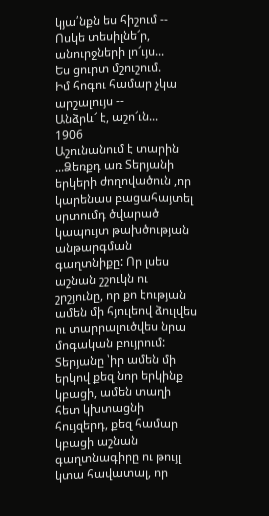կյա՛նքն ես հիշում --
Ոսկե տեսիլնե՜ր, անուրջների լո՜ւյս...
Ես ցուրտ մշուշում.
Իմ հոգու համար չկա արշալույս --
Անձրև՜ է, աշո՜ւն...
1906
Աշունանում է տարին ...Ձեռքդ առ Տերյանի երկերի ժողովածուն ,որ կարենաս բացահայտել սրտումդ ծվարած կապույտ թախծության անթարգման գաղտնիքը: Որ լսես աշնան շշուկն ու շրշյունը, որ քո էության ամեն մի հյուլեով ձուլվես ու տարրալուծվես նրա մոգական բույրում: Տերյանը ՝իր ամեն մի երկով քեզ նոր երկինք կբացի, ամեն տաղի հետ կխտացնի հույզերդ, քեզ համար կբացի աշնան գաղտնագիրը ու թույլ կտա հավատալ, որ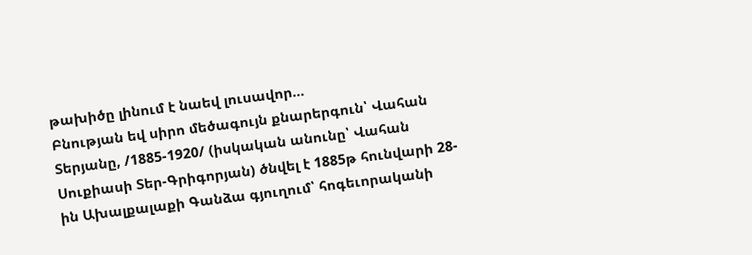թախիծը լինում է նաեվ լուսավոր...
Բնության եվ սիրո մեծագույն քնարերգուն՝ Վահան Տերյանը, /1885-1920/ (իսկական անունը՝ Վահան Սուքիասի Տեր-Գրիգորյան) ծնվել է 1885թ հունվարի 28-ին Ախալքալաքի Գանձա գյուղում՝ հոգեւորականի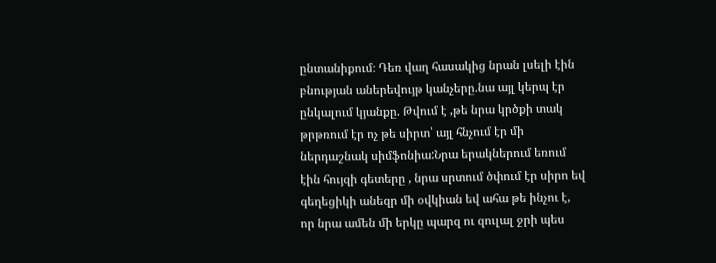ընտանիքում։ Դեռ վաղ հասակից նրան լսելի էին բնության աներեվույթ կանչերը.նա այլ կերպ էր ընկալում կյանքը. Թվում է ,թե նրա կրծքի տակ թրթռում էր ոչ թե սիրտ՝ այլ հնչում էր մի ներդաշնակ սիմֆոնիա:Նրա երակներում եռում էին հույզի գետերը , նրա սրտում ծփում էր սիրո եվ գեղեցիկի անեզր մի օվկիան եվ ահա թե ինչու է, որ նրա ամեն մի երկը պարզ ու զուլալ ջրի պես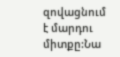զովացնում է մարդու միտքը:Նա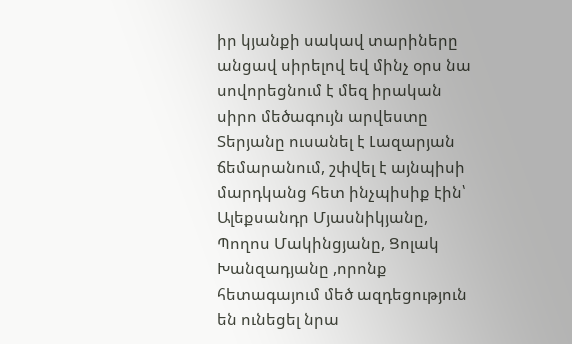իր կյանքի սակավ տարիները անցավ սիրելով եվ մինչ օրս նա սովորեցնում է մեզ իրական սիրո մեծագույն արվեստը
Տերյանը ուսանել է Լազարյան ճեմարանում, շփվել է այնպիսի մարդկանց հետ ինչպիսիք էին՝ Ալեքսանդր Մյասնիկյանը, Պողոս Մակինցյանը, Ցոլակ Խանզադյանը ,որոնք հետագայում մեծ ազդեցություն են ունեցել նրա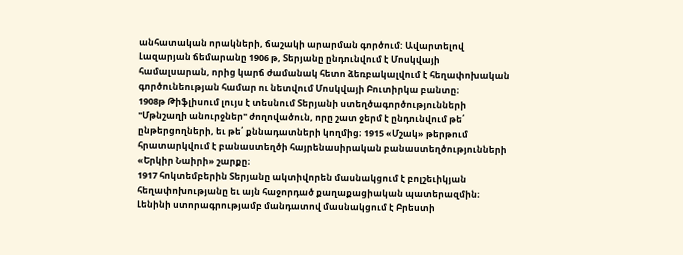անհատական որակների, ճաշակի արարման գործում: Ավարտելով Լազարյան ճեմարանը 1906 թ, Տերյանը ընդունվում է Մոսկվայի համալսարան, որից կարճ ժամանակ հետո ձեռբակալվում է հեղափոխական գործունեության համար ու նետվում Մոսկվայի Բուտիրկա բանտը։
1908թ Թիֆլիսում լույս է տեսնում Տերյանի ստեղծագործությունների "Մթնշաղի անուրջներ" ժողովածուն, որը շատ ջերմ է ընդունվում թե՛ ընթերցողների, եւ թե՛ քննադատների կողմից։ 1915 «Մշակ» թերթում հրատարկվում է բանաստեղծի հայրենասիրական բանաստեղծությունների «Երկիր Նաիրի» շարքը։
1917 հոկտեմբերին Տերյանը ակտիվորեն մասնակցում է բոլշեւիկյան հեղափոխությանը եւ այն հաջորդած քաղաքացիական պատերազմին։ Լենինի ստորագրությամբ մանդատով մասնակցում է Բրեստի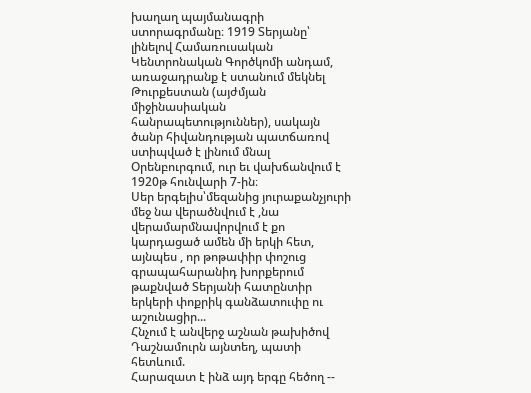խաղաղ պայմանագրի ստորագրմանը։ 1919 Տերյանը՝ լինելով Համառուսական Կենտրոնական Գործկոմի անդամ, առաջադրանք է ստանում մեկնել Թուրքեստան (այժմյան միջինասիական հանրապետություններ), սակայն ծանր հիվանդության պատճառով ստիպված է լինում մնալ Օրենբուրգում, ուր եւ վախճանվում է 1920թ հունվարի 7-ին։
Սեր երգելիս՝մեզանից յուրաքանչյուրի մեջ նա վերածնվում է ,նա վերամարմնավորվում է քո կարդացած ամեն մի երկի հետ, այնպես , որ թոթափիր փոշուց գրապահարանիդ խորքերում թաքնված Տերյանի հատընտիր երկերի փոքրիկ գանձատուփը ու աշունացիր...
Հնչում է անվերջ աշնան թախիծով
Դաշնամուրն այնտեղ, պատի հետևում.
Հարազատ է ինձ այդ երգը հեծող --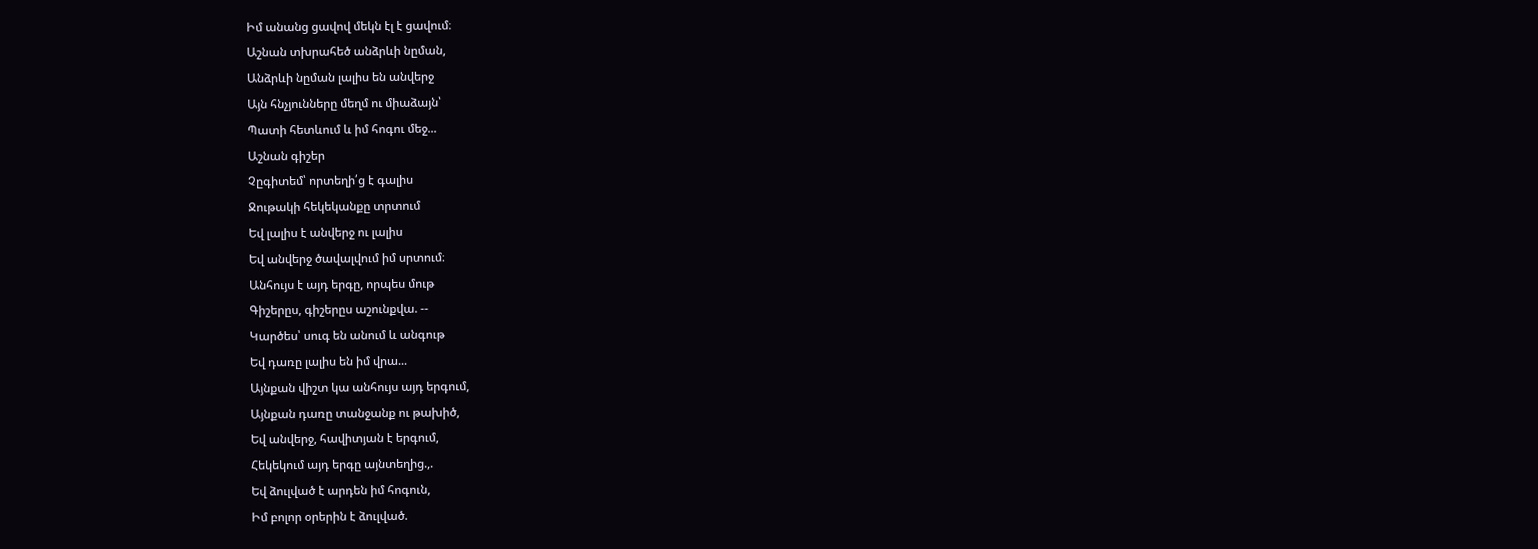Իմ անանց ցավով մեկն էլ է ցավում։
Աշնան տխրահեծ անձրևի նըման,
Անձրևի նըման լալիս են անվերջ
Այն հնչյունները մեղմ ու միաձայն՝
Պատի հետևում և իմ հոգու մեջ...
Աշնան գիշեր
Չըգիտեմ՝ որտեղի՛ց է գալիս
Ջութակի հեկեկանքը տրտում
Եվ լալիս է անվերջ ու լալիս
Եվ անվերջ ծավալվում իմ սրտում։
Անհույս է այդ երգը, որպես մութ
Գիշերըս, գիշերըս աշունքվա. --
Կարծես՝ սուգ են անում և անգութ
Եվ դառը լալիս են իմ վրա...
Այնքան վիշտ կա անհույս այդ երգում,
Այնքան դառը տանջանք ու թախիծ,
Եվ անվերջ, հավիտյան է երգում,
Հեկեկում այդ երգը այնտեղից.,.
Եվ ձուլված է արդեն իմ հոգուն,
Իմ բոլոր օրերին է ձուլված.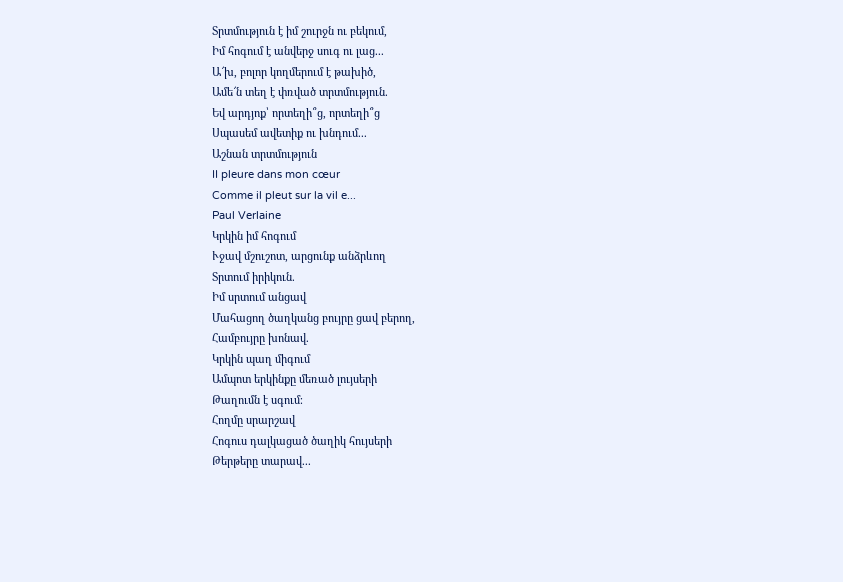Տրտմություն է իմ շուրջն ու բեկում,
Իմ հոգում է անվերջ սուգ ու լաց...
Ա՜խ, բոլոր կողմերում է թախիծ,
Ամե՜ն տեղ է փռված տրտմություն.
Եվ արդյոք՝ որտեղի՞ց, որտեղի՞ց
Սպասեմ ավետիք ու խնդում...
Աշնան տրտմություն
II pleure dans mon cœur
Comme il pleut sur la vil e...
Paul Verlaine
Կրկին իմ հոգում
Ւջավ մշուշոտ, արցունք անձրևող
Տրտում իրիկուն.
Իմ սրտում անցավ
Մահացող ծաղկանց բույրը ցավ բերող,
Համբույրը խոնավ.
Կրկին պաղ միգում
Ամպոտ երկինքը մեռած լույսերի
Թաղումն է սգում։
Հողմը սրարշավ
Հոգուս դալկացած ծաղիկ հույսերի
Թերթերը տարավ...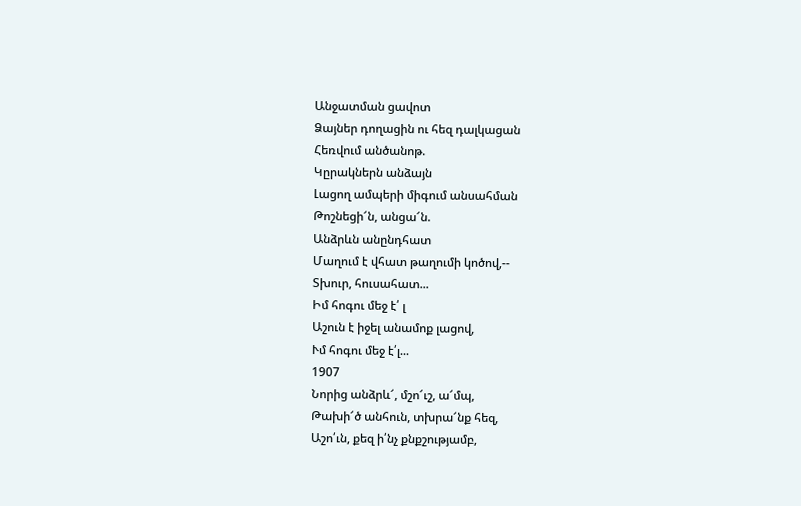Անջատման ցավոտ
Ձայներ դողացին ու հեզ դալկացան
Հեռվում անծանոթ.
Կըրակներն անձայն
Լացող ամպերի միգում անսահման
Թոշնեցի՜ն, անցա՜ն.
Անձրևն անընդհատ
Մաղում է վհատ թաղումի կոծով,--
Տխուր, հուսահատ...
Իմ հոգու մեջ է՛ լ
Աշուն է իջել անամոք լացով,
Ւմ հոգու մեջ է՛լ...
1907
Նորից անձրև՜, մշո՜ւշ, ա՜մպ,
Թախի՜ծ անհուն, տխրա՜նք հեզ,
Աշո՛ւն, քեզ ի՛նչ քնքշությամբ,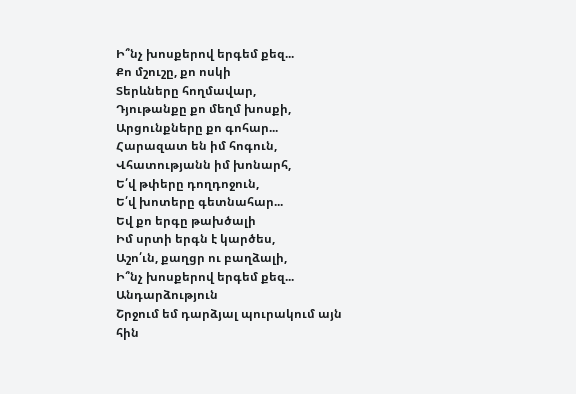Ի՞նչ խոսքերով երգեմ քեզ...
Քո մշուշը, քո ոսկի
Տերևները հողմավար,
Դյութանքը քո մեղմ խոսքի,
Արցունքները քո գոհար...
Հարազատ են իմ հոգուն,
Վհատությանն իմ խոնարհ,
Ե՛վ թփերը դողդոջուն,
Ե՛վ խոտերը գետնահար...
Եվ քո երգը թախծալի
Իմ սրտի երգն է կարծես,
Աշո՛ւն, քաղցր ու բաղձալի,
Ի՞նչ խոսքերով երգեմ քեզ...
Անդարձություն
Շրջում եմ դարձյալ պուրակում այն հին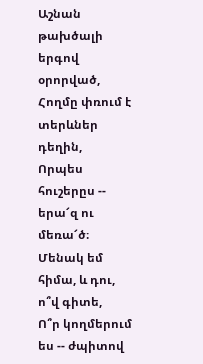Աշնան թախծալի երգով օրորված,
Հողմը փռում է տերևներ դեղին,
Որպես հուշերըս -- երա՜զ ու մեռա՜ծ։
Մենակ եմ հիմա, և դու, ո՞վ գիտե,
Ո՞ր կողմերում ես -- ժպիտով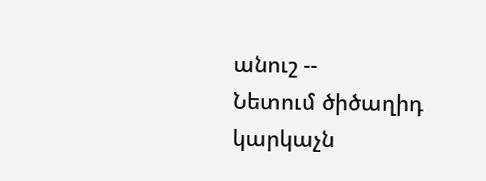անուշ --
Նետում ծիծաղիդ կարկաչն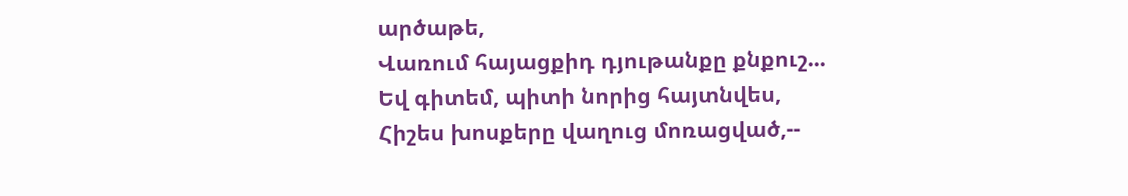արծաթե,
Վառում հայացքիդ դյութանքը քնքուշ...
Եվ գիտեմ, պիտի նորից հայտնվես,
Հիշես խոսքերը վաղուց մոռացված,--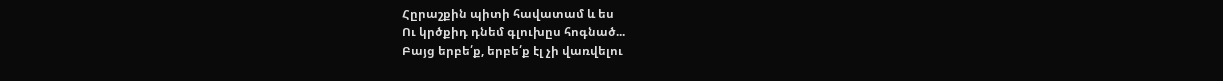Հըրաշքին պիտի հավատամ և ես
Ու կրծքիդ դնեմ գլուխըս հոգնած...
Բայց երբե՛ք, երբե՛ք էլ չի վառվելու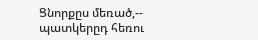Ցնորքըս մեռած,-- պատկերըդ հեռու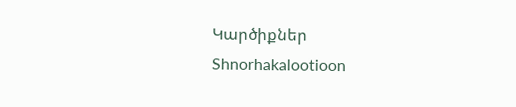Կարծիքներ
Shnorhakalootioon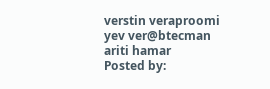verstin veraproomi yev ver@btecman ariti hamar
Posted by: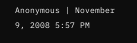Anonymous | November 9, 2008 5:57 PM